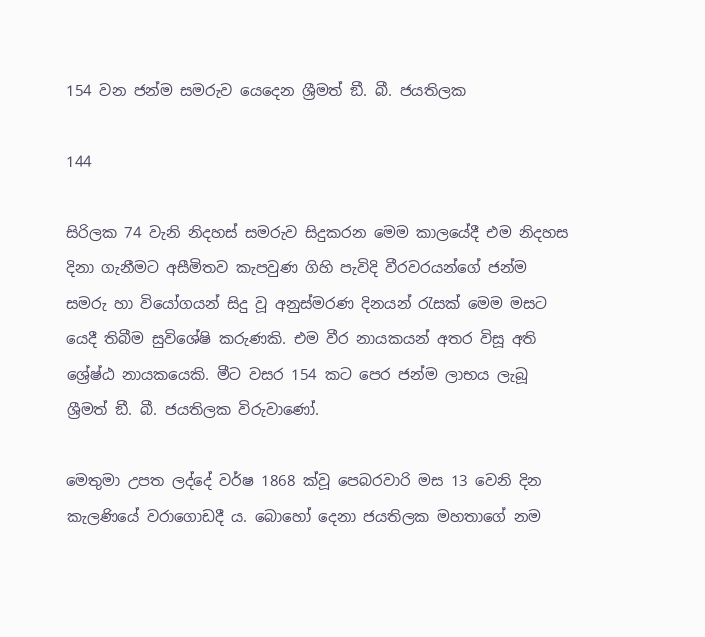154 වන ජන්ම සමරුව යෙදෙන ශ්‍රීමත් ඞී. බී. ජයතිලක

144

සිරිලක 74 වැනි නිදහස් සමරුව සිදුකරන මෙම කාලයේදී එම නිදහස දිනා ගැනීමට අසීමිතව කැපවුණ ගිහි පැවිදි වීරවරයන්ගේ ජන්ම සමරු හා වියෝගයන් සිදු වූ අනුස්මරණ දිනයන් රැසක් මෙම මසට යෙදී තිබීම සුවිශේෂි කරුණකි. එම වීර නායකයන් අතර විසූ අති ශ්‍රේෂ්ඨ නායකයෙකි. මීට වසර 154 කට පෙර ජන්ම ලාභය ලැබූ ශ්‍රීමත් ඞී. බී. ජයතිලක විරුවාණෝ.

මෙතුමා උපත ලද්දේ වර්ෂ 1868 ක්වූ පෙබරවාරි මස 13 වෙනි දින කැලණියේ වරාගොඩදී ය. බොහෝ දෙනා ජයතිලක මහතාගේ නම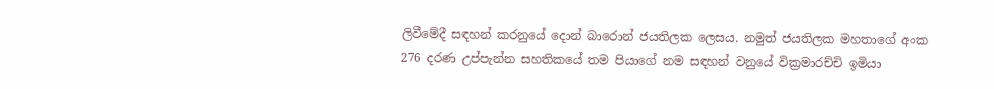ලිවීමේදී සඳහන් කරනුයේ දොන් බාරොන් ජයතිලක ලෙසය. නමුත් ජයතිලක මහතාගේ අංක 276 දරණ උප්පැන්න සහතිකයේ තම පියාගේ නම සඳහන් වනුයේ වික්‍රමාරච්චි ඉමියා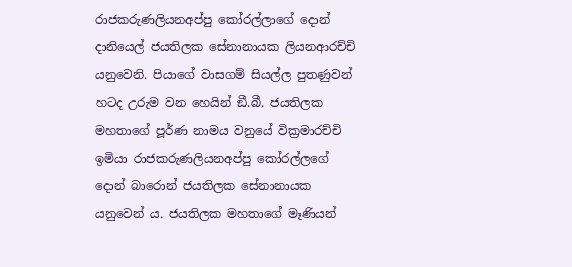රාජකරුණලියනඅප්පු කෝරල්ලාගේ දොන් දානියෙල් ජයතිලක සේනානායක ලියනආරච්චි යනුවෙනි. පියාගේ වාසගම් සියල්ල පුතණුවන් හටද උරුම වන හෙයින් ඞී.බී. ජයතිලක මහතාගේ පූර්ණ නාමය වනුයේ වික්‍රමාරච්චි ඉමියා රාජකරුණලියනඅප්පු කෝරල්ලගේ දොන් බාරොන් ජයතිලක සේනානායක යනුවෙන් ය. ජයතිලක මහතාගේ මෑණියන්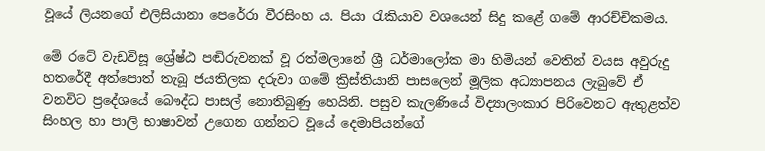වූයේ ලියනගේ එලිසියානා පෙරේරා වීරසිංහ ය. පියා රැකියාව වශයෙන් සිදු කළේ ගමේ ආරච්චිකමය.

මේ රටේ වැඩවිසූ ශ්‍රේෂ්ඨ පඬිරුවනක් වූ රත්මලානේ ශ්‍රී ධර්මාලෝක මා හිමියන් වෙතින් වයස අවුරුදු හතරේදී අත්පොත් තැබූ ජයතිලක දරුවා ගමේ ක්‍රිස්තියානි පාසලෙන් මූලික අධ්‍යාපනය ලැබුවේ ඒ වනවිට ප්‍රදේශයේ බෞද්ධ පාසල් නොතිබුණු හෙයිනි. පසුව කැලණියේ විද්‍යාලංකාර පිරිවෙනට ඇතුළත්ව සිංහල හා පාලි භාෂාවන් උගෙන ගන්නට වූයේ දෙමාපියන්ගේ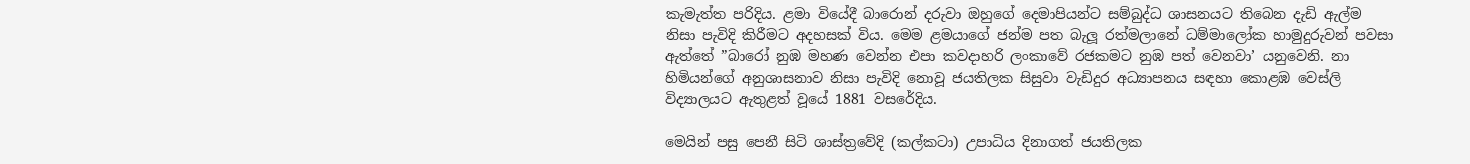කැමැත්ත පරිදිය. ළමා වියේදී බාරොන් දරුවා ඔහුගේ දෙමාපියන්ට සම්බුද්ධ ශාසනයට තිබෙන දැඩි ඇල්ම නිසා පැවිදි කිරීමට අදහසක් විය. මෙම ළමයාගේ ජන්ම පත බැලූ රත්මලානේ ධම්මාලෝක හාමුදුරුවන් පවසා ඇත්තේ ”බාරෝ නුඹ මහණ වෙන්න එපා කවදාහරි ලංකාවේ රජකමට නුඹ පත් වෙනවා’ යනුවෙනි. නා හිමියන්ගේ අනුශාසනාව නිසා පැවිදි නොවූ ජයතිලක සිසුවා වැඩිදුර අධ්‍යාපනය සඳහා කොළඹ වෙස්ලි විද්‍යාලයට ඇතුළත් වූයේ 1881 වසරේදිය.

මෙයින් පසු පෙනී සිටි ශාස්ත්‍රවේදි (කල්කටා) උපාධිය දිනාගත් ජයතිලක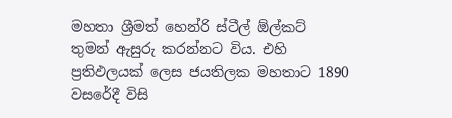මහතා ශ්‍රීමත් හෙන්රි ස්ටීල් ඕල්කට් තුමන් ඇසුරු කරන්නට විය. එහි ප්‍රතිඵලයක් ලෙස ජයතිලක මහතාට 1890 වසරේදී විසි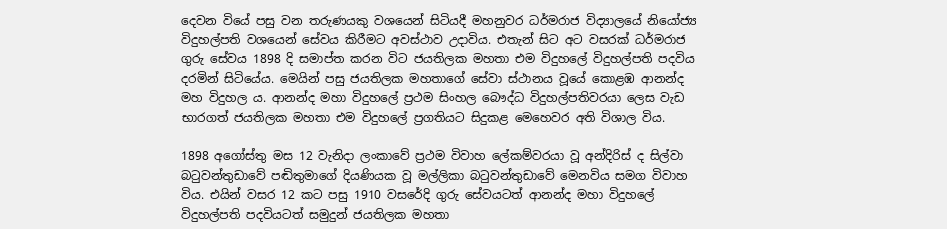දෙවන වියේ පසු වන තරුණයකු වශයෙන් සිටියදී මහනුවර ධර්මරාජ විද්‍යාලයේ නියෝජ්‍ය විදුහල්පති වශයෙන් සේවය කිරීමට අවස්ථාව උදාවිය. එතැන් සිට අට වසරක් ධර්මරාජ ගුරු සේවය 1898 දි සමාප්ත කරන විට ජයතිලක මහතා එම විදුහලේ විදුහල්පති පදවිය දරමින් සිටියේය. මෙයින් පසු ජයතිලක මහතාගේ සේවා ස්ථානය වූයේ කොළඹ ආනන්ද මහ විදුහල ය. ආනන්ද මහා විදුහලේ ප්‍රථම සිංහල බෞද්ධ විදුහල්පතිවරයා ලෙස වැඩ භාරගත් ජයතිලක මහතා එම විදුහලේ ප්‍රගතියට සිදුකළ මෙහෙවර අති විශාල විය.

1898 අගෝස්තු මස 12 වැනිදා ලංකාවේ ප්‍රථම විවාහ ලේකම්වරයා වූ අන්දිරිස් ද සිල්වා බටුවන්තුඩාවේ පඬිතුමාගේ දියණියක වූ මල්ලිකා බටුවන්තුඩාවේ මෙනවිය සමග විවාහ විය. එයින් වසර 12 කට පසු 1910 වසරේදි ගුරු සේවයටත් ආනන්ද මහා විදුහලේ විදුහල්පති පදවියටත් සමුදුන් ජයතිලක මහතා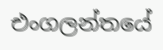එංගලන්තයේ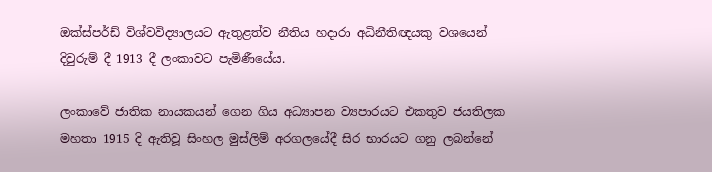ඔක්ස්පර්ඩ් විශ්වවිද්‍යාලයට ඇතුළත්ව නීතිය හදාරා අධිනීතිඥයකු වශයෙන් දිවුරුම් දී 1913 දී ලංකාවට පැමිණීයේය.

ලංකාවේ ජාතික නායකයන් ගෙන ගිය අධ්‍යාපන ව්‍යපාරයට එකතුව ජයතිලක මහතා 1915 දි ඇතිවූ සිංහල මුස්ලිම් අරගලයේදී සිර භාරයට ගනු ලබන්නේ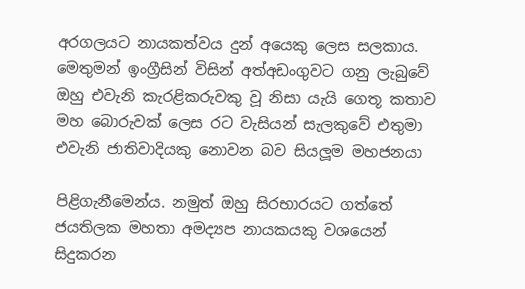අරගලයට නායකත්වය දුන් අයෙකු ලෙස සලකාය. මෙතුමන් ඉංග්‍රීසින් විසින් අත්අඩංගුවට ගනු ලැබුවේ ඔහු එවැනි කැරළිකරුවකු වූ නිසා යැයි ගෙතූ කතාව මහ බොරුවක් ලෙස රට වැසියන් සැලකුවේ එතුමා එවැනි ජාතිවාදියකු නොවන බව සියලූම මහජනයා

පිළිගැනීමෙන්ය. නමුත් ඔහු සිරභාරයට ගත්තේ ජයතිලක මහතා අමද්‍යප නායකයකු වශයෙන් සිදුකරන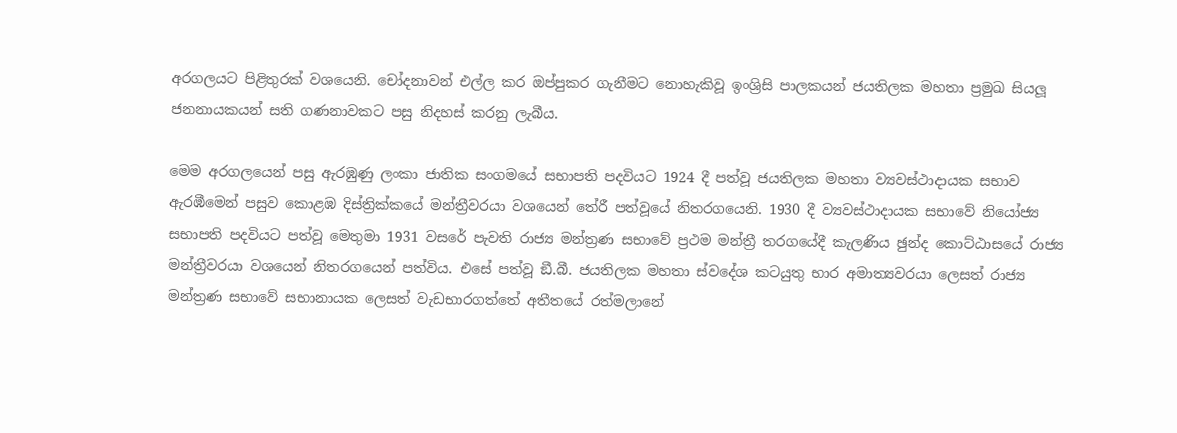අරගලයට පිළිතුරක් වශයෙනි. චෝදනාවන් එල්ල කර ඔප්පුකර ගැනීමට නොහැකිවූ ඉංශ්‍රිසි පාලකයන් ජයතිලක මහතා ප්‍රමුඛ සියලූ ජනනායකයන් සති ගණනාවකට පසු නිදහස් කරනු ලැබීය.

මෙම අරගලයෙන් පසු ඇරඹුණු ලංකා ජාතික සංගමයේ සභාපති පදවියට 1924 දී පත්වූ ජයතිලක මහතා ව්‍යවස්ථාදායක සභාව ඇරඹීමෙන් පසුව කොළඹ දිස්ත්‍රික්කයේ මන්ත්‍රීවරයා වශයෙන් තේරී පත්වූයේ නිතරගයෙනි. 1930 දී ව්‍යවස්ථාදායක සභාවේ නියෝජ්‍ය සභාපති පදවියට පත්වූ මෙතුමා 1931 වසරේ පැවති රාජ්‍ය මන්ත්‍රණ සභාවේ ප්‍රථම මන්ත්‍රී තරගයේදී කැලණිය ඡුන්ද කොට්ඨාසයේ රාජ්‍ය මන්ත්‍රීවරයා වශයෙන් නිතරගයෙන් පත්විය. එසේ පත්වූ ඞී.බී. ජයතිලක මහතා ස්වදේශ කටයුතු භාර අමාත්‍යවරයා ලෙසත් රාජ්‍ය මන්ත්‍රණ සභාවේ සභානායක ලෙසත් වැඩභාරගත්තේ අතීතයේ රත්මලානේ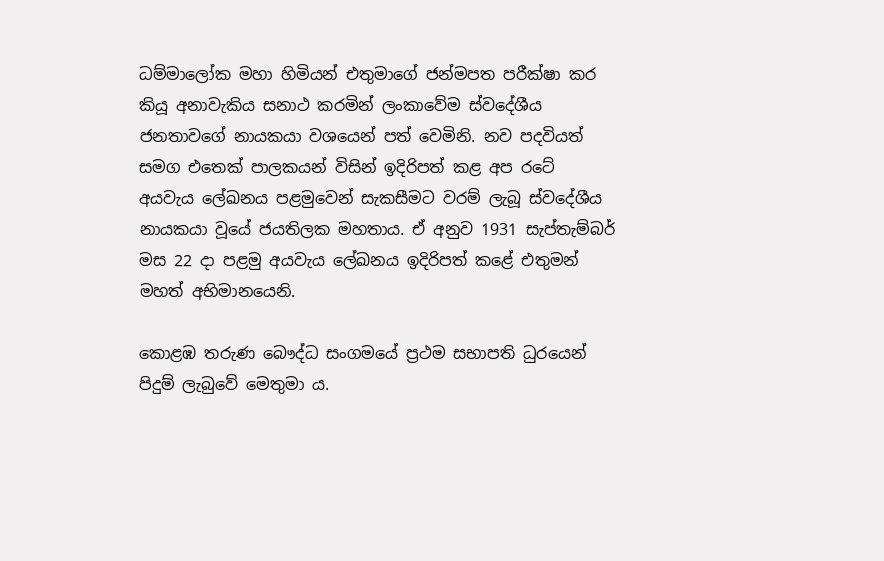ධම්මාලෝක මහා හිමියන් එතුමාගේ ජන්මපත පරීක්ෂා කර කියූ අනාවැකිය සනාථ කරමින් ලංකාවේම ස්වදේශීය ජනතාවගේ නායකයා වශයෙන් පත් වෙමිනි. නව පදවියත් සමග එතෙක් පාලකයන් විසින් ඉදිරිපත් කළ අප රටේ අයවැය ලේඛනය පළමුවෙන් සැකසීමට වරම් ලැබූ ස්වදේශීය නායකයා වූයේ ජයතිලක මහතාය. ඒ අනුව 1931 සැප්තැම්බර් මස 22 දා පළමු අයවැය ලේඛනය ඉදිරිපත් කළේ එතුමන් මහත් අභිමානයෙනි.

කොළඹ තරුණ බෞද්ධ සංගමයේ ප්‍රථම සභාපති ධුරයෙන් පිදුම් ලැබුවේ මෙතුමා ය.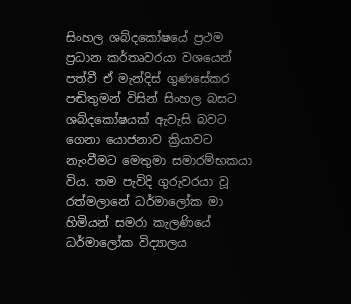සිංහල ශබ්දකෝෂයේ ප්‍රථම ප්‍රධාන කර්තෘවරයා වශයෙන් පත්වී ඒ මැන්දිස් ගුණසේකර පඬිතුමන් විසින් සිංහල බසට ශබ්දකෝෂයක් ඇවැසි බවට ගෙනා යොජනාව ක්‍රියාවට නැංවීමට මෙතුමා සමාරම්භකයා විය. තම පැවිදි ගුරුවරයා වූ රත්මලානේ ධර්මාලෝක මා හිමියන් සමරා කැලණියේ ධර්මාලෝක විද්‍යාලය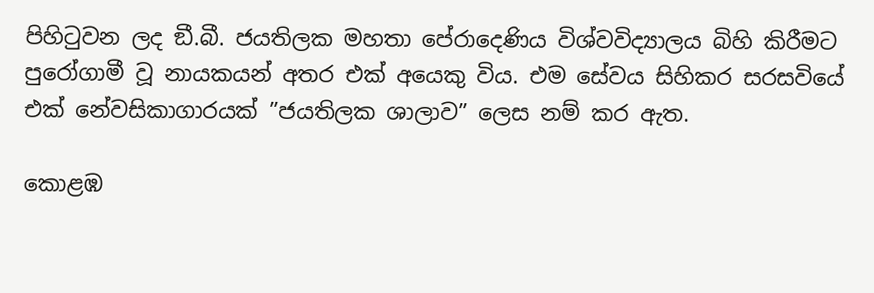පිහිටුවන ලද ඞී.බී. ජයතිලක මහතා පේරාදෙණිය විශ්වවිද්‍යාලය බිහි කිරීමට පුරෝගාමී වූ නායකයන් අතර එක් අයෙකු විය. එම සේවය සිහිකර සරසවියේ එක් නේවසිකාගාරයක් ”ජයතිලක ශාලාව” ලෙස නම් කර ඇත.

කොළඹ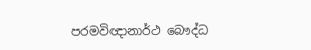පරමවිඥානාර්ථ බෞද්ධ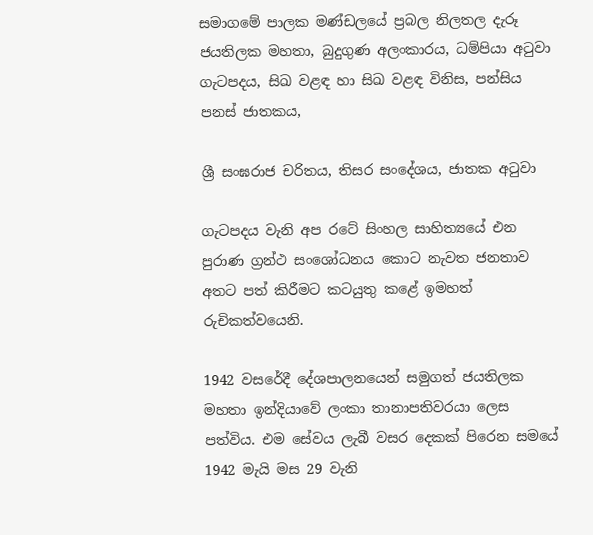සමාගමේ පාලක මණ්ඩලයේ ප්‍රබල නිලතල දැරූ ජයතිලක මහතා, බුදුගුණ අලංකාරය, ධම්පියා අටුවා ගැටපදය, සිඛ වළඳ හා සිඛ වළඳ විනිස, පන්සිය පනස් ජාතකය,

ශ්‍රී සංඝරාජ චරිතය, තිසර සංදේශය, ජාතක අටුවා

ගැටපදය වැනි අප රටේ සිංහල සාහිත්‍යයේ එන පුරාණ ග්‍රන්ථ සංශෝධනය කොට නැවත ජනතාව අතට පත් කිරීමට කටයුතු කළේ ඉමහත් රුචිකත්වයෙනි.

1942 වසරේදී දේශපාලනයෙන් සමුගත් ජයතිලක මහතා ඉන්දියාවේ ලංකා තානාපතිවරයා ලෙස පත්විය. එම සේවය ලැබී වසර දෙකක් පිරෙන සමයේ 1942 මැයි මස 29 වැනි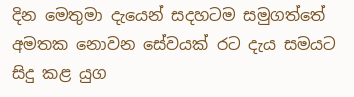දින මෙතුමා දැයෙන් සදහටම සමුගත්තේ අමතක නොවන සේවයක් රට දැය සමයට සිදු කළ යුග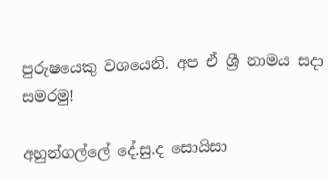පුරුෂයෙකු වශයෙනි. අප ඒ ශ්‍රී නාමය සදා සමරමු!

අහුන්ගල්ලේ දේ.සු.ද සොයිසා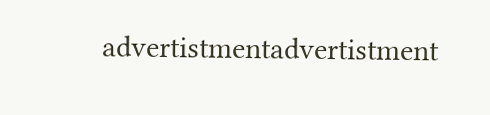advertistmentadvertistment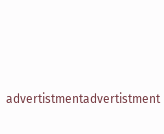advertistmentadvertistment